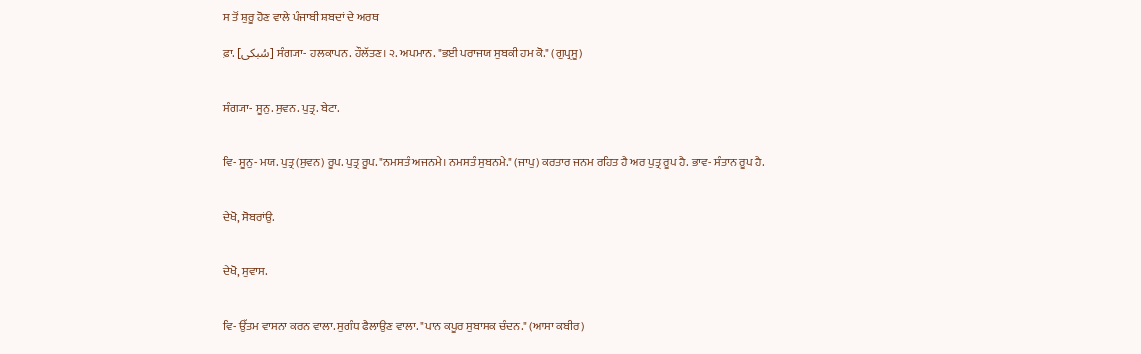ਸ ਤੋਂ ਸ਼ੁਰੂ ਹੋਣ ਵਾਲੇ ਪੰਜਾਬੀ ਸ਼ਬਦਾਂ ਦੇ ਅਰਥ

ਫ਼ਾ. [سُبکی] ਸੰਗ੍ਯਾ- ਹਲਕਾਪਨ. ਹੌਲੱਤਣ। ੨. ਅਪਮਾਨ. "ਭਈ ਪਰਾਜਯ ਸੁਬਕੀ ਹਮ ਕੋ." (ਗੁਪ੍ਰਸੂ)


ਸੰਗ੍ਯਾ- ਸੂਨੁ. ਸੁਵਨ. ਪੁਤ੍ਰ. ਬੇਟਾ.


ਵਿ- ਸੂਨੁ- ਮਯ. ਪੁਤ੍ਰ (ਸੁਵਨ) ਰੂਪ. ਪੁਤ੍ਰ ਰੂਪ. "ਨਮਸਤੰ ਅਜਨਮੇ। ਨਮਸਤੰ ਸੁਬਨਮੇ." (ਜਾਪੁ) ਕਰਤਾਰ ਜਨਮ ਰਹਿਤ ਹੈ ਅਰ ਪੁਤ੍ਰ ਰੂਪ ਹੈ. ਭਾਵ- ਸੰਤਾਨ ਰੂਪ ਹੈ.


ਦੇਖੋ, ਸੋਬਰਾਂਉ.


ਦੇਖੋ, ਸੁਵਾਸ.


ਵਿ- ਉੱਤਮ ਵਾਸਨਾ ਕਰਨ ਵਾਲਾ. ਸੁਗੰਧ ਫੈਲਾਉਣ ਵਾਲਾ. "ਪਾਨ ਕਪੂਰ ਸੁਬਾਸਕ ਚੰਦਨ." (ਆਸਾ ਕਬੀਰ)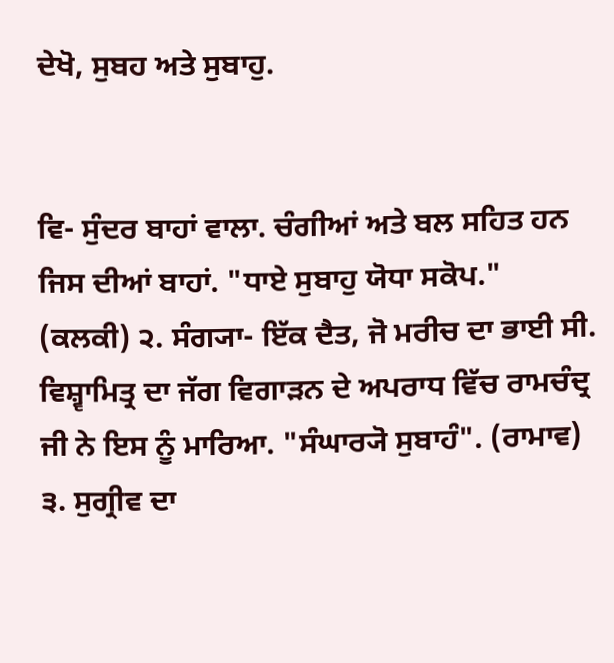ਦੇਖੋ, ਸੁਬਹ ਅਤੇ ਸੁਬਾਹੁ.


ਵਿ- ਸੁੰਦਰ ਬਾਹਾਂ ਵਾਲਾ. ਚੰਗੀਆਂ ਅਤੇ ਬਲ ਸਹਿਤ ਹਨ ਜਿਸ ਦੀਆਂ ਬਾਹਾਂ. "ਧਾਏ ਸੁਬਾਹੁ ਯੋਧਾ ਸਕੋਪ." (ਕਲਕੀ) ੨. ਸੰਗ੍ਯਾ- ਇੱਕ ਦੈਤ, ਜੋ ਮਰੀਚ ਦਾ ਭਾਈ ਸੀ. ਵਿਸ਼੍ਵਾਮਿਤ੍ਰ ਦਾ ਜੱਗ ਵਿਗਾੜਨ ਦੇ ਅਪਰਾਧ ਵਿੱਚ ਰਾਮਚੰਦ੍ਰ ਜੀ ਨੇ ਇਸ ਨੂੰ ਮਾਰਿਆ. "ਸੰਘਾਰ੍ਯੋ ਸੁਬਾਹੰ". (ਰਾਮਾਵ) ੩. ਸੁਗ੍ਰੀਵ ਦਾ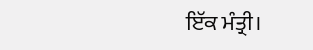ਇੱਕ ਮੰਤ੍ਰੀ।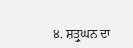੪. ਸ਼ਤ੍ਰੁਘਨ ਦਾ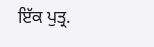ਇੱਕ ਪੁਤ੍ਰ.